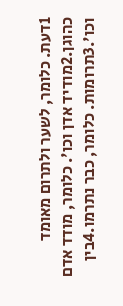1דעת. כלומר, לשער ולתרום מאומד כהוגן.2מודיד אדן וכו'. כלומר, מודד אדם וכו'.3תרומות. כלומר, כבר נתרמו.4בין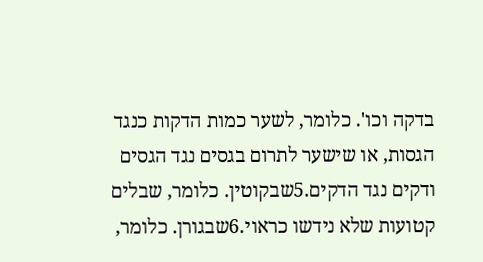בדקה וכו'. כלומר, לשער כמות הדקות כנגד הגסות, או שישער לתרום בגסים נגד הגסים ודקים נגד הדקים.5שבקוטין. כלומר, שבלים קטועות שלא נידשו כראוי.6שבגורן. כלומר,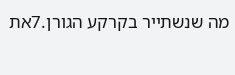מה שנשתייר בקרקע הגורן.7את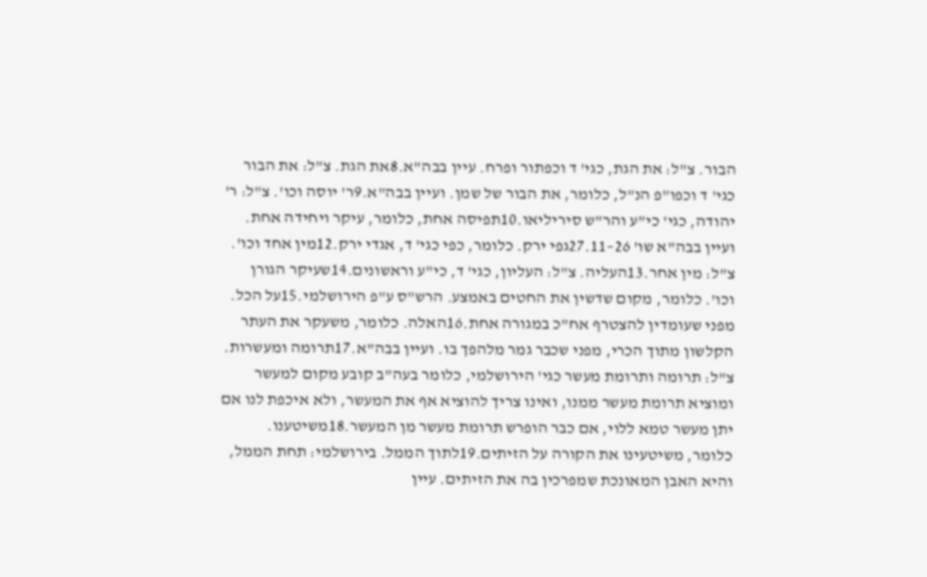הבור. צ"ל: את הגת, כגי' ד וכפתור ופרח. עיין בבה"א.8את הגת. צ"ל: את הבור כגי' ד וכפו"פ הנ"ל, כלומר, את הבור של שמן. ועיין בבה"א.9ר' יוסה וכו'. צ"ל: ר' יהודה, כגי' כי"ע והר"ש סיריליאו.10תפיסה אחת, כלומר, עיקר ויחידה אחת. ועיין בבה"א שו' 26–27.11גפי ירק. כלומר, כפי כגי' ד, אגדי ירק.12מין אחד וכו'. צ"ל: מין אחר.13העליה. צ"ל: העליון, כגי' ד, כי"ע וראשונים.14שעיקר הגורן וכו'. כלומר, מקום שדשין את החטים באמצע. הרש"ס ע"פ הירושלמי.15על הכל. מפני שעומדין להצטרף אח"כ במגורה אחת.16האלה. כלומר, משעקר את העתר הקלשון מתוך הכרי, מפני שכבר גמר מלהפך בו. ועיין בבה"א.17תרומה ומעשרות. צ"ל: תרומה ותרומת מעשר כגי' הירושלמי, כלומר בעה"ב קובע מקום למעשר ומוציא תרומת מעשר ממנו, ואינו צריך להוציא אף את המעשר, ולא איכפת לנו אם יתן מעשר טמא ללוי, אם כבר הופרש תרומת מעשר מן המעשר.18משיטענו. כלומר, משיטעינו את הקורה על הזיתים.19לתוך הממל. בירושלמי: תחת הממל, והיא האבן המאונכת שמפרכין בה את הזיתים. עיין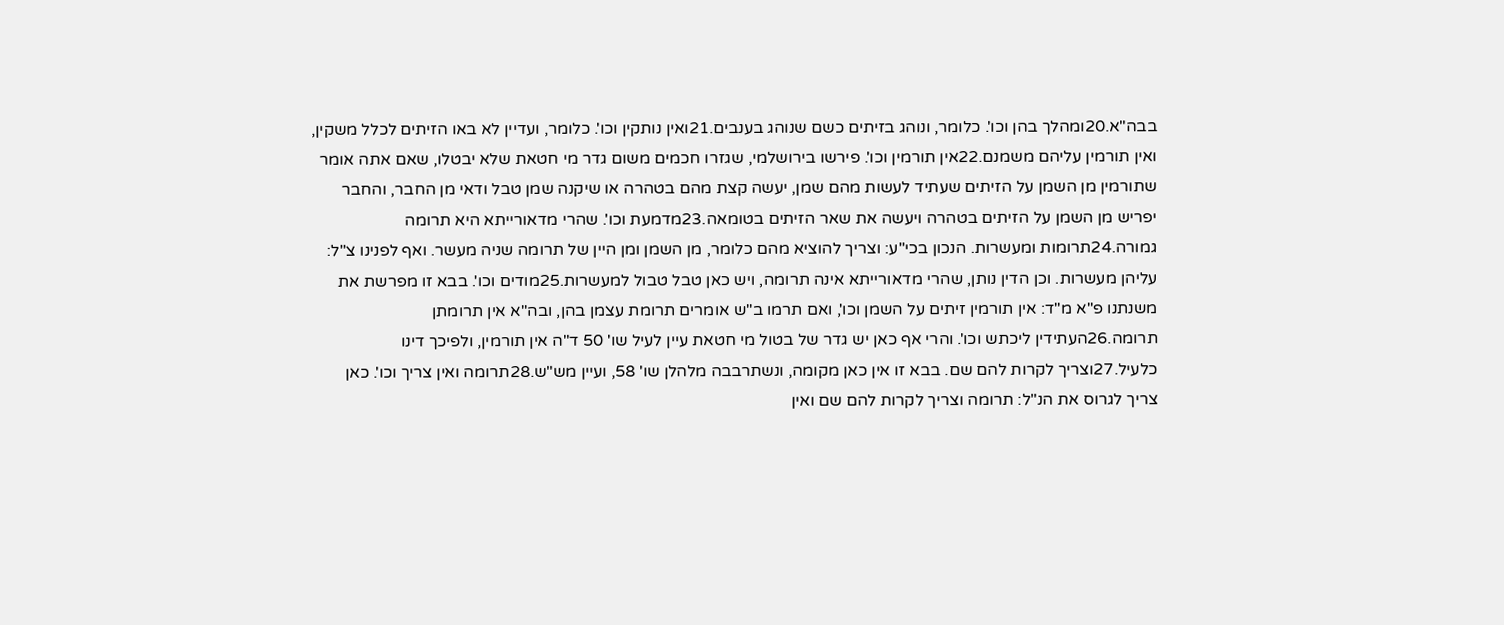בבה"א.20ומהלך בהן וכו'. כלומר, ונוהג בזיתים כשם שנוהג בענבים.21ואין נותקין וכו'. כלומר, ועדיין לא באו הזיתים לכלל משקין, ואין תורמין עליהם משמנם.22אין תורמין וכו'. פירשו בירושלמי, שגזרו חכמים משום גדר מי חטאת שלא יבטלו, שאם אתה אומר שתורמין מן השמן על הזיתים שעתיד לעשות מהם שמן, יעשה קצת מהם בטהרה או שיקנה שמן טבל ודאי מן החבר, והחבר יפריש מן השמן על הזיתים בטהרה ויעשה את שאר הזיתים בטומאה.23מדמעת וכו'. שהרי מדאורייתא היא תרומה גמורה.24תרומות ומעשרות. הנכון בכי"ע: וצריך להוציא מהם כלומר, מן השמן ומן היין של תרומה שניה מעשר. ואף לפנינו צ"ל: עליהן מעשרות. וכן הדין נותן, שהרי מדאורייתא אינה תרומה, ויש כאן טבל טבול למעשרות.25מודים וכו'. בבא זו מפרשת את משנתנו פ"א מ"ד: אין תורמין זיתים על השמן וכו', ואם תרמו ב"ש אומרים תרומת עצמן בהן, ובה"א אין תרומתן תרומה.26העתידין ליכתש וכו'. והרי אף כאן יש גדר של בטול מי חטאת עיין לעיל שו' 50 ד"ה אין תורמין, ולפיכך דינו כלעיל.27וצריך לקרות להם שם. בבא זו אין כאן מקומה, ונשתרבבה מלהלן שו' 58, ועיין מש"ש.28תרומה ואין צריך וכו'. כאן צריך לגרוס את הנ"ל: תרומה וצריך לקרות להם שם ואין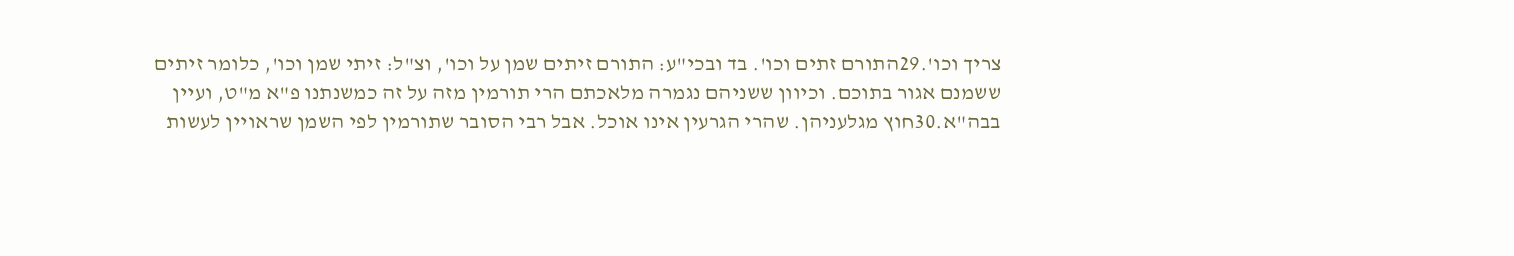צריך וכו'.29התורם זתים וכו'. בד ובכי"ע: התורם זיתים שמן על וכו', וצ"ל: זיתי שמן וכו', כלומר זיתים ששמנם אגור בתוכם. וכיוון ששניהם נגמרה מלאכתם הרי תורמין מזה על זה כמשנתנו פ"א מ"ט, ועיין בבה"א.30חוץ מגלעניהן. שהרי הגרעין אינו אוכל. אבל רבי הסובר שתורמין לפי השמן שראויין לעשות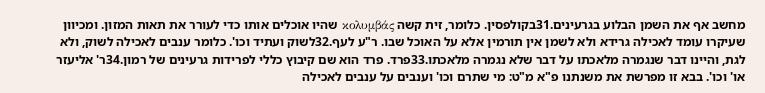מחשב אף את השמן הבלוע בגרעינים.31בקולפסין. כלומר, זית קשה κολυμβάς שהיו אוכלים אותו כדי לעורר את תאות המזון. ומכיוון שעיקרו עומד לאכילה גרידא ולא לשמן אין תורמין אלא על האוכל שבו. ר"ע לעף.32לשוק ועתיד וכו'. כלומר ענבים לאכילה לשוק, ולא לגת, והיינו דבר שנגמרה מלאכתו על דבר שלא נגמרה מלאכתו.33פרד. פרד הוא שם קיבוץ כללי לפרידות גרעינים של רמון.34ר' אליעזר או' וכו'. בבא זו מפרשת את משנתנו פ"א מ"ט: מי שתרם וכו' וענבים על ענבים לאכילה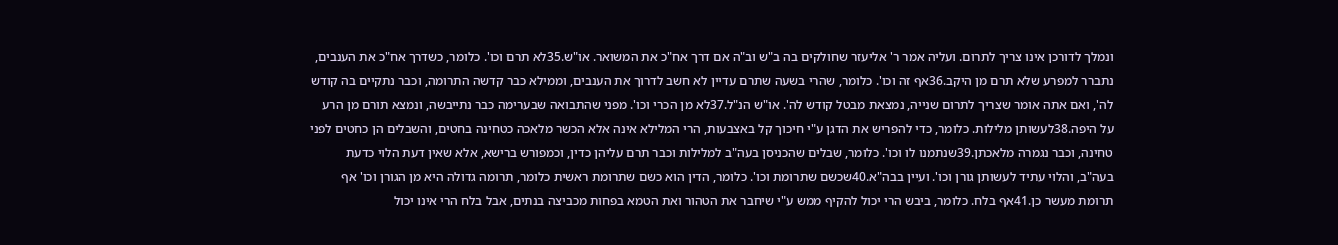ונמלך לדורכן אינו צריך לתרום. ועליה אמר ר' אליעזר שחולקים בה ב"ש וב"ה אם דרך אח"כ את המשואר. או"ש.35לא תרם וכו'. כלומר, כשדרך אח"כ את הענבים, נתברר למפרע שלא תרם מן היקב.36אף זה וכו'. כלומר, שהרי בשעה שתרם עדיין לא חשב לדרוך את הענבים, וממילא כבר קדשה התרומה, וכבר נתקיים בה קודש לה', ואם אתה אומר שצריך לתרום שנייה, נמצאת מבטל קודש לה'. או"ש הנ"ל.37לא מן הכרי וכו'. מפני שהתבואה שבערימה כבר נתייבשה, ונמצא תורם מן הרע על היפה.38לעשותן מלילות. כלומר, כדי להפריש את הדגן ע"י חיכוך קל באצבעות, הרי המלילא אינה אלא הכשר מלאכה כטחינה בחטים, והשבלים הן כחטים לפני טחינה, וכבר נגמרה מלאכתן.39שנתמנו לו וכו'. כלומר, שבלים שהכניסן בעה"ב למלילות וכבר תרם עליהן כדין, וכמפורש ברישא, אלא שאין דעת הלוי כדעת בעה"ב, והלוי עתיד לעשותן גורן וכו'. ועיין בבה"א.40שכשם שתרומת וכו'. כלומר, הדין הוא כשם שתרומת ראשית כלומר, תרומה גדולה היא מן הגורן וכו' אף תרומת מעשר כן.41אף בלח. כלומר, ביבש הרי יכול להקיף ממש ע"י שיחבר את הטהור ואת הטמא בפחות מכביצה בנתים, אבל בלח הרי אינו יכול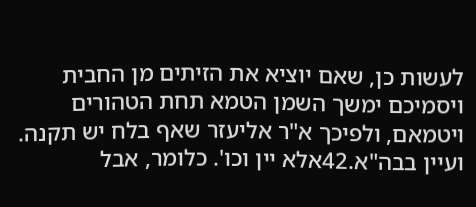לעשות כן, שאם יוציא את הזיתים מן החבית ויסמיכם ימשך השמן הטמא תחת הטהורים ויטמאם, ולפיכך א"ר אליעזר שאף בלח יש תקנה. ועיין בבה"א.42אלא יין וכו'. כלומר, אבל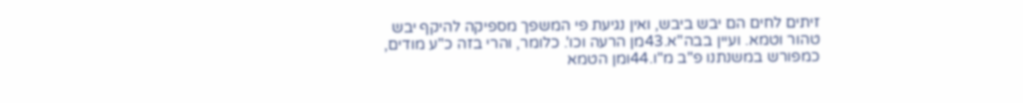זיתים לחים הם יבש ביבש, ואין נגיעת פי המשפך מספיקה להיקף יבש טהור וטמא. ועיין בבה"א.43מן הרעה וכו'. כלומר, והרי בזה כ"ע מודים, כמפורש במשנתנו פ"ב מ"ו.44ומן הטמא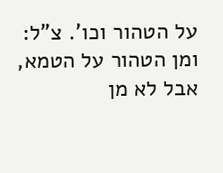על הטהור וכו'. צ"ל: ומן הטהור על הטמא, אבל לא מן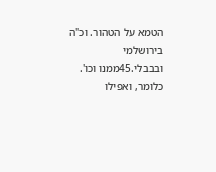הטמא על הטהור. וכ"ה בירושלמי ובבבלי.45ממנו וכו'. כלומר, ואפילו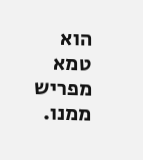הוא טמא מפריש ממנו.